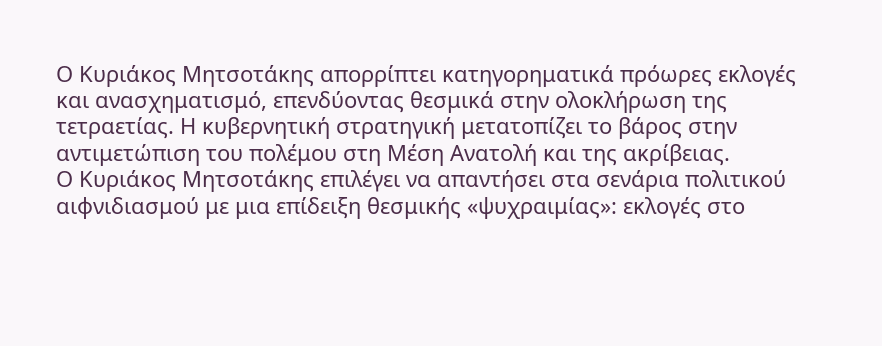Ο Κυριάκος Μητσοτάκης απορρίπτει κατηγορηματικά πρόωρες εκλογές και ανασχηματισμό, επενδύοντας θεσμικά στην ολοκλήρωση της τετραετίας. Η κυβερνητική στρατηγική μετατοπίζει το βάρος στην αντιμετώπιση του πολέμου στη Μέση Ανατολή και της ακρίβειας.
Ο Κυριάκος Μητσοτάκης επιλέγει να απαντήσει στα σενάρια πολιτικού αιφνιδιασμού με μια επίδειξη θεσμικής «ψυχραιμίας»: εκλογές στο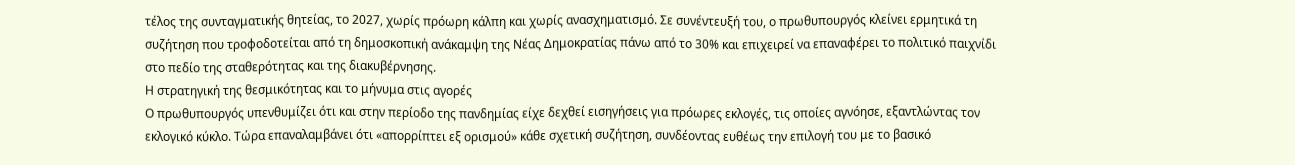τέλος της συνταγματικής θητείας, το 2027, χωρίς πρόωρη κάλπη και χωρίς ανασχηματισμό. Σε συνέντευξή του, ο πρωθυπουργός κλείνει ερμητικά τη συζήτηση που τροφοδοτείται από τη δημοσκοπική ανάκαμψη της Νέας Δημοκρατίας πάνω από το 30% και επιχειρεί να επαναφέρει το πολιτικό παιχνίδι στο πεδίο της σταθερότητας και της διακυβέρνησης.
Η στρατηγική της θεσμικότητας και το μήνυμα στις αγορές
Ο πρωθυπουργός υπενθυμίζει ότι και στην περίοδο της πανδημίας είχε δεχθεί εισηγήσεις για πρόωρες εκλογές, τις οποίες αγνόησε, εξαντλώντας τον εκλογικό κύκλο. Τώρα επαναλαμβάνει ότι «απορρίπτει εξ ορισμού» κάθε σχετική συζήτηση, συνδέοντας ευθέως την επιλογή του με το βασικό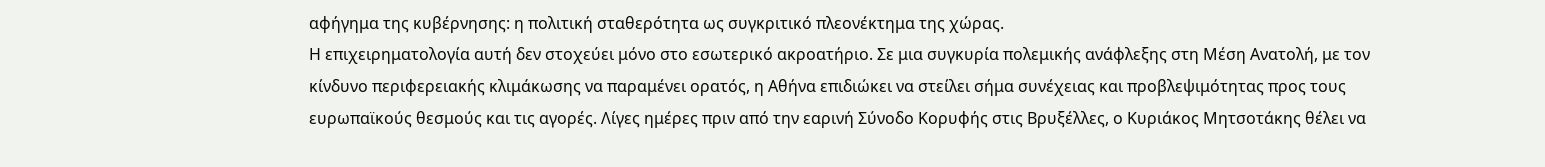αφήγημα της κυβέρνησης: η πολιτική σταθερότητα ως συγκριτικό πλεονέκτημα της χώρας.
Η επιχειρηματολογία αυτή δεν στοχεύει μόνο στο εσωτερικό ακροατήριο. Σε μια συγκυρία πολεμικής ανάφλεξης στη Μέση Ανατολή, με τον κίνδυνο περιφερειακής κλιμάκωσης να παραμένει ορατός, η Αθήνα επιδιώκει να στείλει σήμα συνέχειας και προβλεψιμότητας προς τους ευρωπαϊκούς θεσμούς και τις αγορές. Λίγες ημέρες πριν από την εαρινή Σύνοδο Κορυφής στις Βρυξέλλες, ο Κυριάκος Μητσοτάκης θέλει να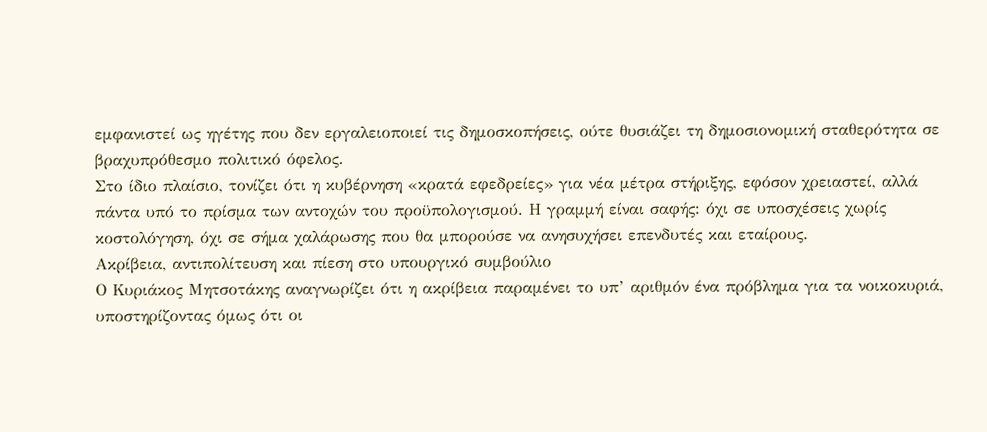εμφανιστεί ως ηγέτης που δεν εργαλειοποιεί τις δημοσκοπήσεις, ούτε θυσιάζει τη δημοσιονομική σταθερότητα σε βραχυπρόθεσμο πολιτικό όφελος.
Στο ίδιο πλαίσιο, τονίζει ότι η κυβέρνηση «κρατά εφεδρείες» για νέα μέτρα στήριξης, εφόσον χρειαστεί, αλλά πάντα υπό το πρίσμα των αντοχών του προϋπολογισμού. Η γραμμή είναι σαφής: όχι σε υποσχέσεις χωρίς κοστολόγηση, όχι σε σήμα χαλάρωσης που θα μπορούσε να ανησυχήσει επενδυτές και εταίρους.
Ακρίβεια, αντιπολίτευση και πίεση στο υπουργικό συμβούλιο
Ο Κυριάκος Μητσοτάκης αναγνωρίζει ότι η ακρίβεια παραμένει το υπ’ αριθμόν ένα πρόβλημα για τα νοικοκυριά, υποστηρίζοντας όμως ότι οι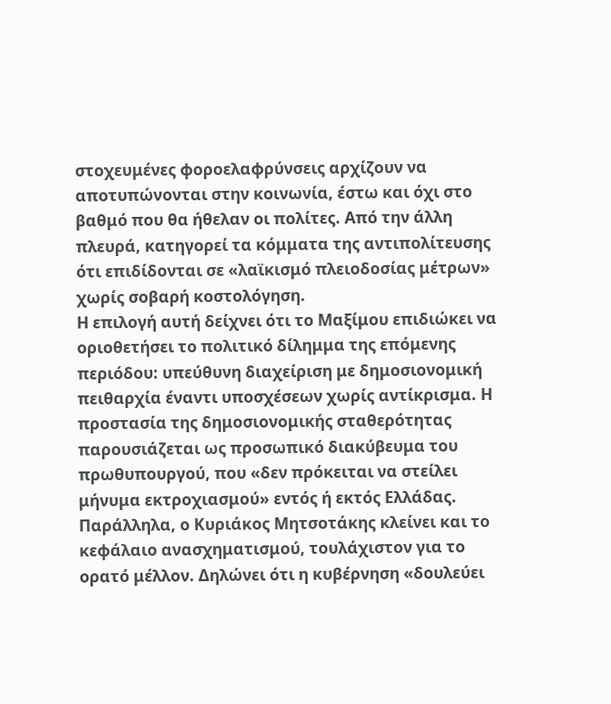στοχευμένες φοροελαφρύνσεις αρχίζουν να αποτυπώνονται στην κοινωνία, έστω και όχι στο βαθμό που θα ήθελαν οι πολίτες. Από την άλλη πλευρά, κατηγορεί τα κόμματα της αντιπολίτευσης ότι επιδίδονται σε «λαϊκισμό πλειοδοσίας μέτρων» χωρίς σοβαρή κοστολόγηση.
Η επιλογή αυτή δείχνει ότι το Μαξίμου επιδιώκει να οριοθετήσει το πολιτικό δίλημμα της επόμενης περιόδου: υπεύθυνη διαχείριση με δημοσιονομική πειθαρχία έναντι υποσχέσεων χωρίς αντίκρισμα. Η προστασία της δημοσιονομικής σταθερότητας παρουσιάζεται ως προσωπικό διακύβευμα του πρωθυπουργού, που «δεν πρόκειται να στείλει μήνυμα εκτροχιασμού» εντός ή εκτός Ελλάδας.
Παράλληλα, ο Κυριάκος Μητσοτάκης κλείνει και το κεφάλαιο ανασχηματισμού, τουλάχιστον για το ορατό μέλλον. Δηλώνει ότι η κυβέρνηση «δουλεύει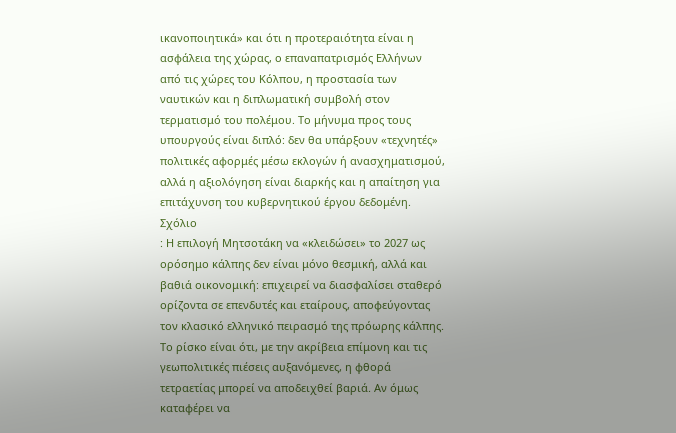ικανοποιητικά» και ότι η προτεραιότητα είναι η ασφάλεια της χώρας, ο επαναπατρισμός Ελλήνων από τις χώρες του Κόλπου, η προστασία των ναυτικών και η διπλωματική συμβολή στον τερματισμό του πολέμου. Το μήνυμα προς τους υπουργούς είναι διπλό: δεν θα υπάρξουν «τεχνητές» πολιτικές αφορμές μέσω εκλογών ή ανασχηματισμού, αλλά η αξιολόγηση είναι διαρκής και η απαίτηση για επιτάχυνση του κυβερνητικού έργου δεδομένη.
Σχόλιο
: Η επιλογή Μητσοτάκη να «κλειδώσει» το 2027 ως ορόσημο κάλπης δεν είναι μόνο θεσμική, αλλά και βαθιά οικονομική: επιχειρεί να διασφαλίσει σταθερό ορίζοντα σε επενδυτές και εταίρους, αποφεύγοντας τον κλασικό ελληνικό πειρασμό της πρόωρης κάλπης. Το ρίσκο είναι ότι, με την ακρίβεια επίμονη και τις γεωπολιτικές πιέσεις αυξανόμενες, η φθορά τετραετίας μπορεί να αποδειχθεί βαριά. Αν όμως καταφέρει να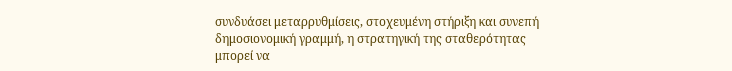συνδυάσει μεταρρυθμίσεις, στοχευμένη στήριξη και συνεπή δημοσιονομική γραμμή, η στρατηγική της σταθερότητας μπορεί να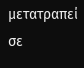μετατραπεί σε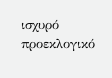ισχυρό προεκλογικό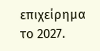επιχείρημα το 2027.